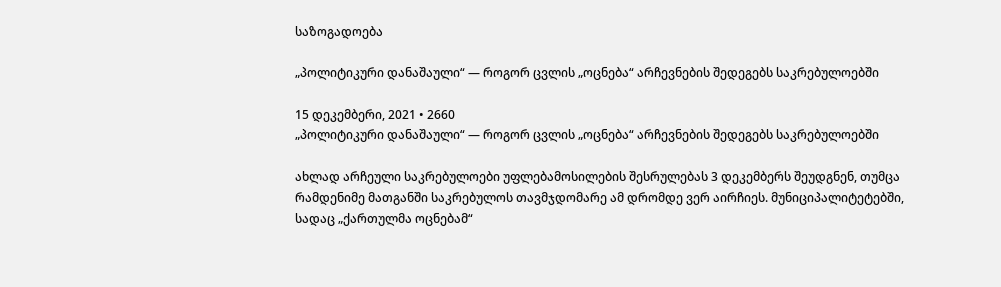საზოგადოება

„პოლიტიკური დანაშაული“ — როგორ ცვლის „ოცნება“ არჩევნების შედეგებს საკრებულოებში

15 დეკემბერი, 2021 • 2660
„პოლიტიკური დანაშაული“ — როგორ ცვლის „ოცნება“ არჩევნების შედეგებს საკრებულოებში

ახლად არჩეული საკრებულოები უფლებამოსილების შესრულებას 3 დეკემბერს შეუდგნენ, თუმცა რამდენიმე მათგანში საკრებულოს თავმჯდომარე ამ დრომდე ვერ აირჩიეს. მუნიციპალიტეტებში, სადაც „ქართულმა ოცნებამ“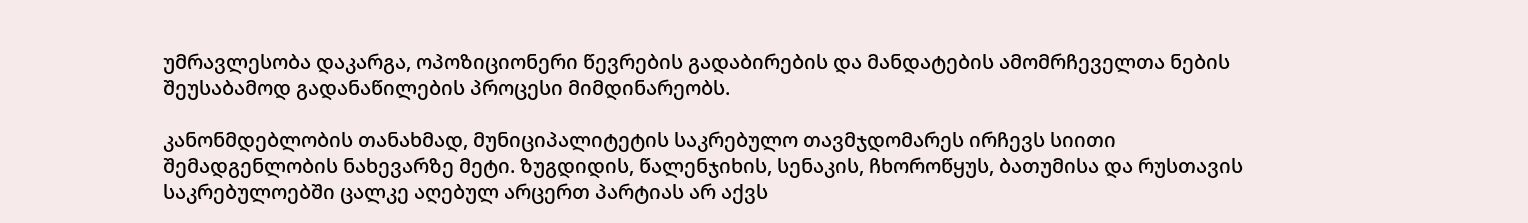უმრავლესობა დაკარგა, ოპოზიციონერი წევრების გადაბირების და მანდატების ამომრჩეველთა ნების შეუსაბამოდ გადანაწილების პროცესი მიმდინარეობს.

კანონმდებლობის თანახმად, მუნიციპალიტეტის საკრებულო თავმჯდომარეს ირჩევს სიითი შემადგენლობის ნახევარზე მეტი. ზუგდიდის, წალენჯიხის, სენაკის, ჩხოროწყუს, ბათუმისა და რუსთავის საკრებულოებში ცალკე აღებულ არცერთ პარტიას არ აქვს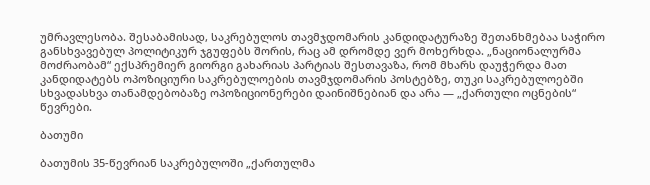უმრავლესობა. შესაბამისად, საკრებულოს თავმჯდომარის კანდიდატურაზე შეთანხმებაა საჭირო განსხვავებულ პოლიტიკურ ჯგუფებს შორის, რაც ამ დრომდე ვერ მოხერხდა. „ნაციონალურმა მოძრაობამ“ ექსპრემიერ გიორგი გახარიას პარტიას შესთავაზა, რომ მხარს დაუჭერდა მათ კანდიდატებს ოპოზიციური საკრებულოების თავმჯდომარის პოსტებზე, თუკი საკრებულოებში სხვადასხვა თანამდებობაზე ოპოზიციონერები დაინიშნებიან და არა — „ქართული ოცნების“ წევრები.

ბათუმი

ბათუმის 35-წევრიან საკრებულოში „ქართულმა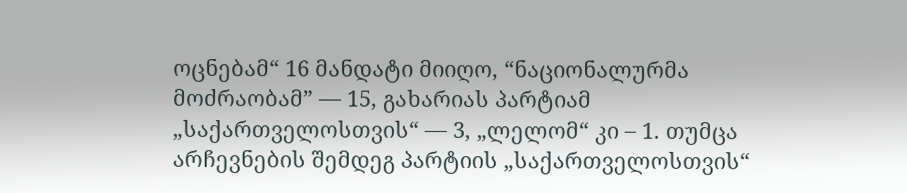ოცნებამ“ 16 მანდატი მიიღო, “ნაციონალურმა მოძრაობამ” — 15, გახარიას პარტიამ „საქართველოსთვის“ — 3, „ლელომ“ კი – 1. თუმცა არჩევნების შემდეგ პარტიის „საქართველოსთვის“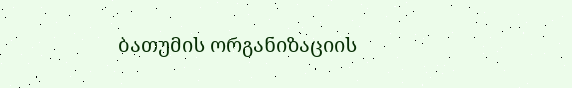ბათუმის ორგანიზაციის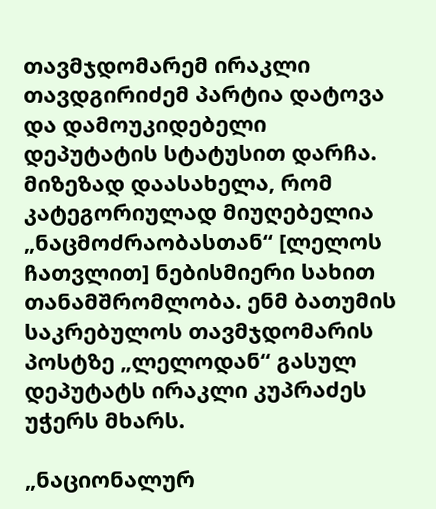თავმჯდომარემ ირაკლი თავდგირიძემ პარტია დატოვა და დამოუკიდებელი დეპუტატის სტატუსით დარჩა. მიზეზად დაასახელა, რომ კატეგორიულად მიუღებელია „ნაცმოძრაობასთან“ [ლელოს ჩათვლით] ნებისმიერი სახით თანამშრომლობა. ენმ ბათუმის საკრებულოს თავმჯდომარის პოსტზე „ლელოდან“ გასულ დეპუტატს ირაკლი კუპრაძეს უჭერს მხარს.

„ნაციონალურ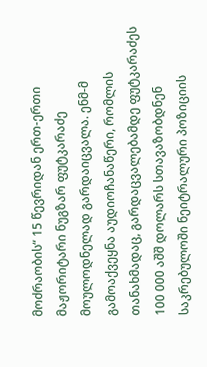მოძრაობის“ 15 წევრიდან ერთ-ერთი მაჟორიტარი ნუგზარ ფუტკარაძე მოულოდნელად გარდაიცვალა. ენმ-მ გამოაქვეყნა აუდიოჩანაწერი, რომლის თანახმადაც, გარდაცვალებამდე ფუტკარაძეს 100 000 აშშ დოლარს სთავაზობდნენ საკრებულოში ნეიტრალური პოზიციის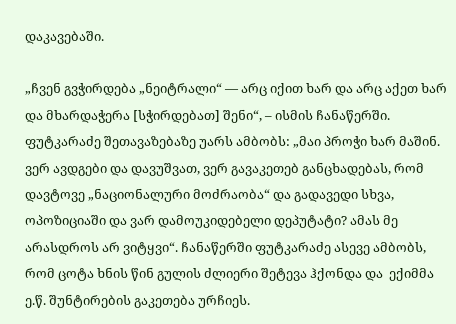დაკავებაში.

„ჩვენ გვჭირდება „ნეიტრალი“ — არც იქით ხარ და არც აქეთ ხარ და მხარდაჭერა [სჭირდებათ] შენი“, – ისმის ჩანაწერში. ფუტკარაძე შეთავაზებაზე უარს ამბობს: „მაი პროჭი ხარ მაშინ. ვერ ავდგები და დავუშვათ, ვერ გავაკეთებ განცხადებას, რომ დავტოვე „ნაციონალური მოძრაობა“ და გადავედი სხვა, ოპოზიციაში და ვარ დამოუკიდებელი დეპუტატი? ამას მე არასდროს არ ვიტყვი“. ჩანაწერში ფუტკარაძე ასევე ამბობს, რომ ცოტა ხნის წინ გულის ძლიერი შეტევა ჰქონდა და  ექიმმა ე.წ. შუნტირების გაკეთება ურჩიეს.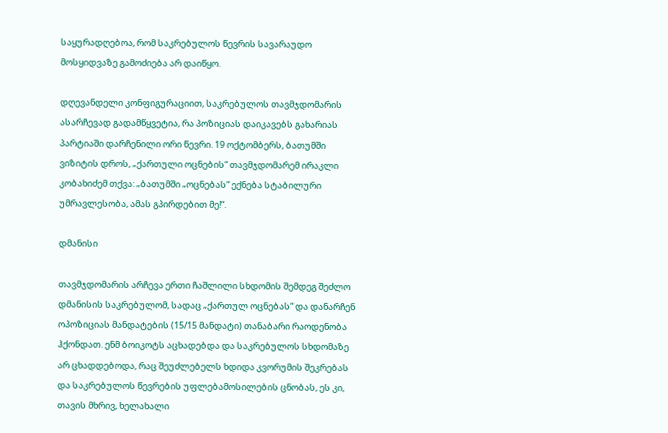საყურადღებოა, რომ საკრებულოს წევრის სავარაუდო მოსყიდვაზე გამოძიება არ დაიწყო.

დღევანდელი კონფიგურაციით, საკრებულოს თავმჯდომარის ასარჩევად გადამწყვეტია, რა პოზიციას დაიკავებს გახარიას პარტიაში დარჩენილი ორი წევრი. 19 ოქტომბერს, ბათუმში ვიზიტის დროს, „ქართული ოცნების“ თავმჯდომარემ ირაკლი კობახიძემ თქვა: „ბათუმში „ოცნებას“ ექნება სტაბილური უმრავლესობა, ამას გპირდებით მე!“.

დმანისი

თავმჯდომარის არჩევა ერთი ჩაშლილი სხდომის შემდეგ შეძლო დმანისის საკრებულომ, სადაც „ქართულ ოცნებას“ და დანარჩენ ოპოზიციას მანდატების (15/15 მანდატი) თანაბარი რაოდენობა ჰქონდათ. ენმ ბოიკოტს აცხადებდა და საკრებულოს სხდომაზე არ ცხადდებოდა, რაც შეუძლებელს ხდიდა კვორუმის შეკრებას და საკრებულოს წევრების უფლებამოსილების ცნობას, ეს კი, თავის მხრივ, ხელახალი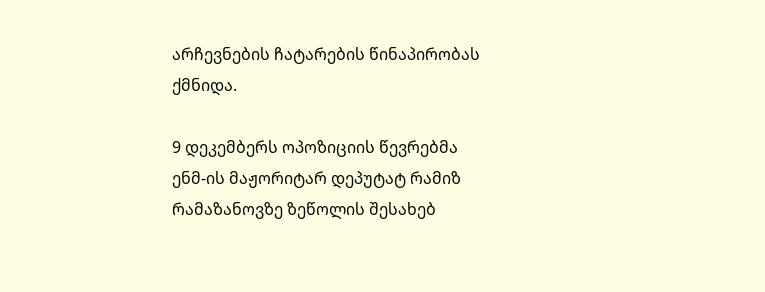არჩევნების ჩატარების წინაპირობას ქმნიდა.

9 დეკემბერს ოპოზიციის წევრებმა ენმ-ის მაჟორიტარ დეპუტატ რამიზ რამაზანოვზე ზეწოლის შესახებ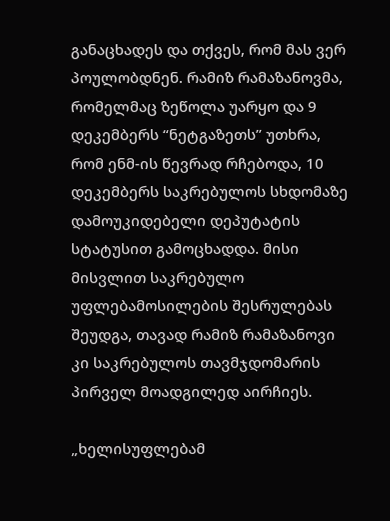განაცხადეს და თქვეს, რომ მას ვერ პოულობდნენ. რამიზ რამაზანოვმა, რომელმაც ზეწოლა უარყო და 9 დეკემბერს “ნეტგაზეთს” უთხრა, რომ ენმ-ის წევრად რჩებოდა, 10 დეკემბერს საკრებულოს სხდომაზე დამოუკიდებელი დეპუტატის სტატუსით გამოცხადდა. მისი მისვლით საკრებულო უფლებამოსილების შესრულებას შეუდგა, თავად რამიზ რამაზანოვი კი საკრებულოს თავმჯდომარის პირველ მოადგილედ აირჩიეს.

„ხელისუფლებამ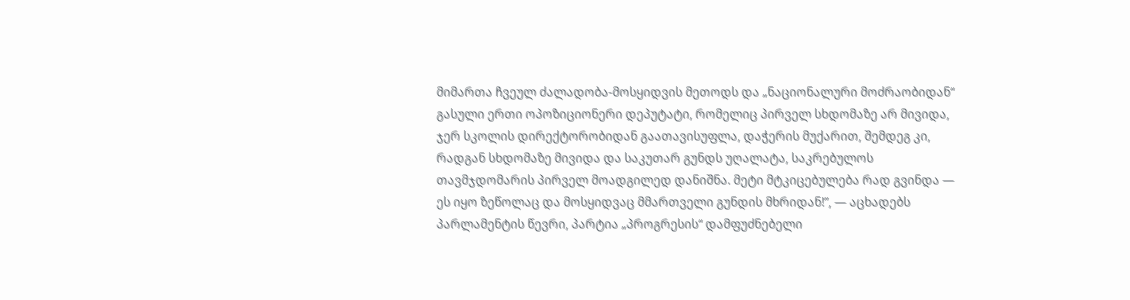მიმართა ჩვეულ ძალადობა-მოსყიდვის მეთოდს და „ნაციონალური მოძრაობიდან“ გასული ერთი ოპოზიციონერი დეპუტატი, რომელიც პირველ სხდომაზე არ მივიდა, ჯერ სკოლის დირექტორობიდან გაათავისუფლა, დაჭერის მუქარით, შემდეგ კი, რადგან სხდომაზე მივიდა და საკუთარ გუნდს უღალატა, საკრებულოს თავმჯდომარის პირველ მოადგილედ დანიშნა. მეტი მტკიცებულება რად გვინდა — ეს იყო ზეწოლაც და მოსყიდვაც მმართველი გუნდის მხრიდან!”, — აცხადებს პარლამენტის წევრი, პარტია „პროგრესის“ დამფუძნებელი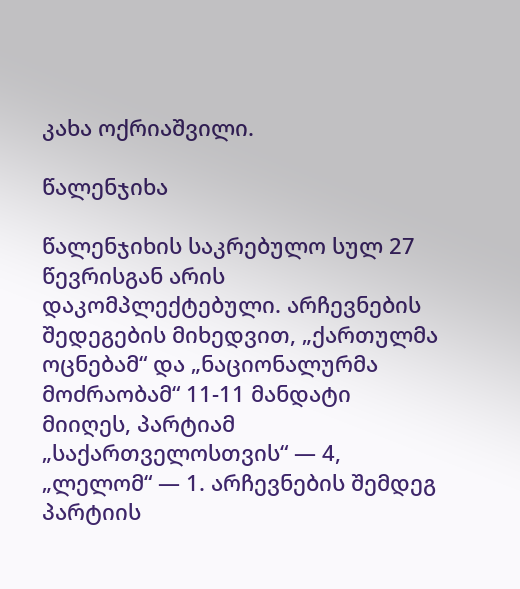კახა ოქრიაშვილი.

წალენჯიხა

წალენჯიხის საკრებულო სულ 27 წევრისგან არის დაკომპლექტებული. არჩევნების შედეგების მიხედვით, „ქართულმა ოცნებამ“ და „ნაციონალურმა მოძრაობამ“ 11-11 მანდატი მიიღეს, პარტიამ „საქართველოსთვის“ — 4, „ლელომ“ — 1. არჩევნების შემდეგ პარტიის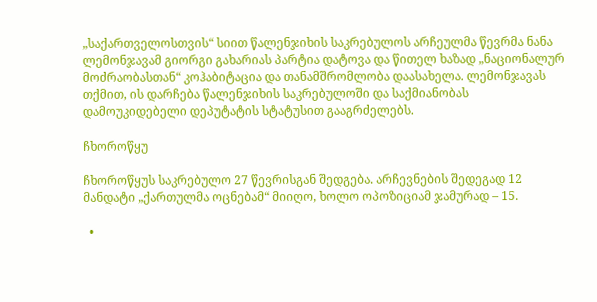„საქართველოსთვის“ სიით წალენჯიხის საკრებულოს არჩეულმა წევრმა ნანა ლემონჯავამ გიორგი გახარიას პარტია დატოვა და წითელ ხაზად „ნაციონალურ მოძრაობასთან“ კოჰაბიტაცია და თანამშრომლობა დაასახელა. ლემონჯავას თქმით, ის დარჩება წალენჯიხის საკრებულოში და საქმიანობას დამოუკიდებელი დეპუტატის სტატუსით გააგრძელებს.

ჩხოროწყუ

ჩხოროწყუს საკრებულო 27 წევრისგან შედგება. არჩევნების შედეგად 12 მანდატი „ქართულმა ოცნებამ“ მიიღო, ხოლო ოპოზიციამ ჯამურად – 15.

  •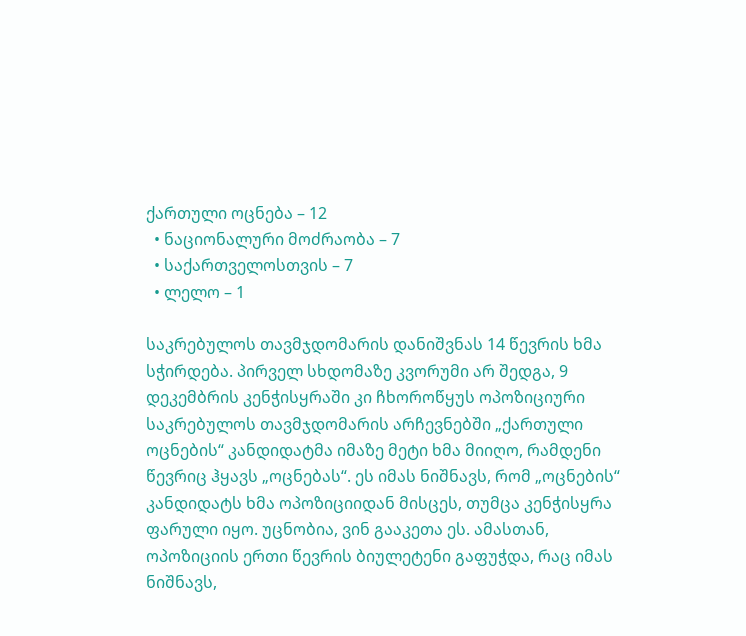ქართული ოცნება – 12
  • ნაციონალური მოძრაობა – 7
  • საქართველოსთვის – 7
  • ლელო – 1

საკრებულოს თავმჯდომარის დანიშვნას 14 წევრის ხმა სჭირდება. პირველ სხდომაზე კვორუმი არ შედგა, 9 დეკემბრის კენჭისყრაში კი ჩხოროწყუს ოპოზიციური საკრებულოს თავმჯდომარის არჩევნებში „ქართული ოცნების“ კანდიდატმა იმაზე მეტი ხმა მიიღო, რამდენი წევრიც ჰყავს „ოცნებას“. ეს იმას ნიშნავს, რომ „ოცნების“ კანდიდატს ხმა ოპოზიციიდან მისცეს, თუმცა კენჭისყრა ფარული იყო. უცნობია, ვინ გააკეთა ეს. ამასთან, ოპოზიციის ერთი წევრის ბიულეტენი გაფუჭდა, რაც იმას ნიშნავს,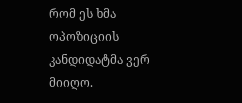რომ ეს ხმა ოპოზიციის კანდიდატმა ვერ მიიღო.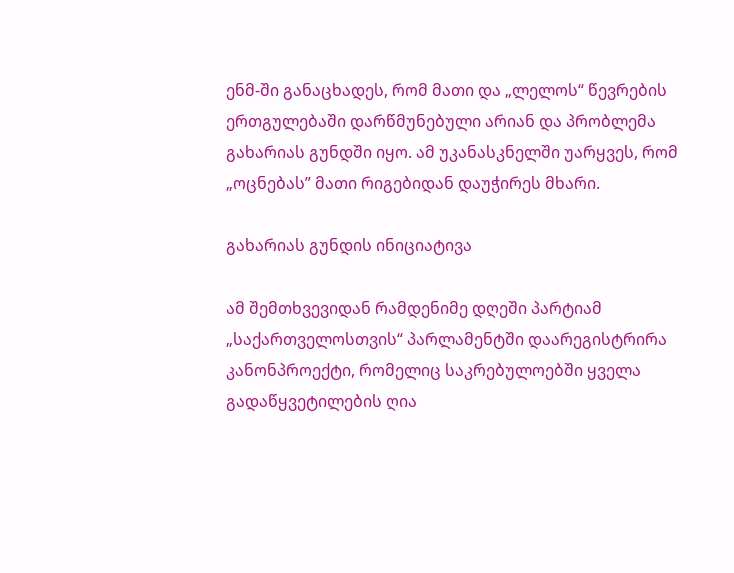ენმ-ში განაცხადეს, რომ მათი და „ლელოს“ წევრების ერთგულებაში დარწმუნებული არიან და პრობლემა გახარიას გუნდში იყო. ამ უკანასკნელში უარყვეს, რომ „ოცნებას” მათი რიგებიდან დაუჭირეს მხარი.

გახარიას გუნდის ინიციატივა

ამ შემთხვევიდან რამდენიმე დღეში პარტიამ „საქართველოსთვის“ პარლამენტში დაარეგისტრირა კანონპროექტი, რომელიც საკრებულოებში ყველა გადაწყვეტილების ღია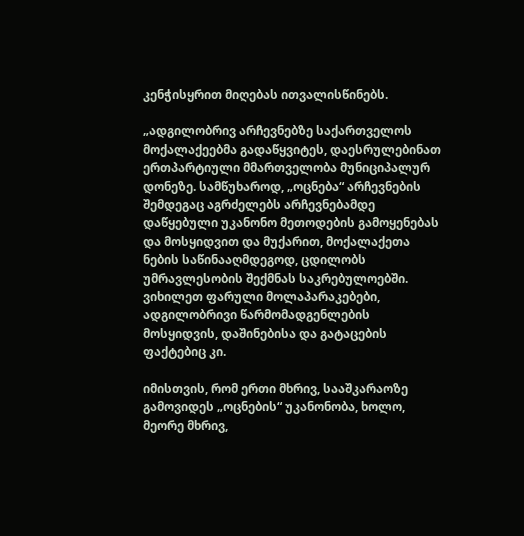კენჭისყრით მიღებას ითვალისწინებს.

„ადგილობრივ არჩევნებზე საქართველოს მოქალაქეებმა გადაწყვიტეს, დაესრულებინათ ერთპარტიული მმართველობა მუნიციპალურ დონეზე. სამწუხაროდ, „ოცნება“ არჩევნების შემდეგაც აგრძელებს არჩევნებამდე დაწყებული უკანონო მეთოდების გამოყენებას და მოსყიდვით და მუქარით, მოქალაქეთა ნების საწინააღმდეგოდ, ცდილობს უმრავლესობის შექმნას საკრებულოებში. ვიხილეთ ფარული მოლაპარაკებები, ადგილობრივი წარმომადგენლების მოსყიდვის, დაშინებისა და გატაცების ფაქტებიც კი.

იმისთვის, რომ ერთი მხრივ, სააშკარაოზე გამოვიდეს „ოცნების“ უკანონობა, ხოლო, მეორე მხრივ,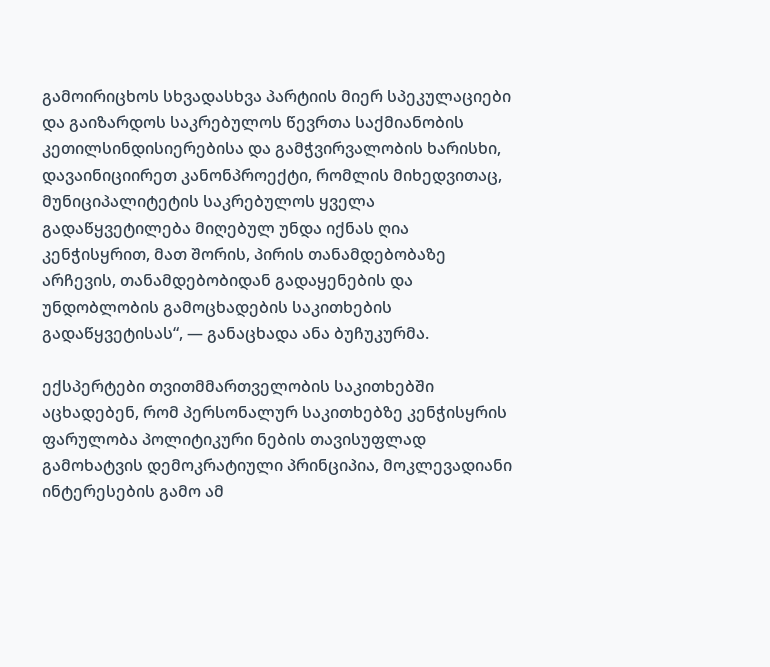გამოირიცხოს სხვადასხვა პარტიის მიერ სპეკულაციები და გაიზარდოს საკრებულოს წევრთა საქმიანობის კეთილსინდისიერებისა და გამჭვირვალობის ხარისხი, დავაინიციირეთ კანონპროექტი, რომლის მიხედვითაც, მუნიციპალიტეტის საკრებულოს ყველა გადაწყვეტილება მიღებულ უნდა იქნას ღია კენჭისყრით, მათ შორის, პირის თანამდებობაზე არჩევის, თანამდებობიდან გადაყენების და უნდობლობის გამოცხადების საკითხების გადაწყვეტისას“, — განაცხადა ანა ბუჩუკურმა.

ექსპერტები თვითმმართველობის საკითხებში აცხადებენ, რომ პერსონალურ საკითხებზე კენჭისყრის ფარულობა პოლიტიკური ნების თავისუფლად გამოხატვის დემოკრატიული პრინციპია, მოკლევადიანი ინტერესების გამო ამ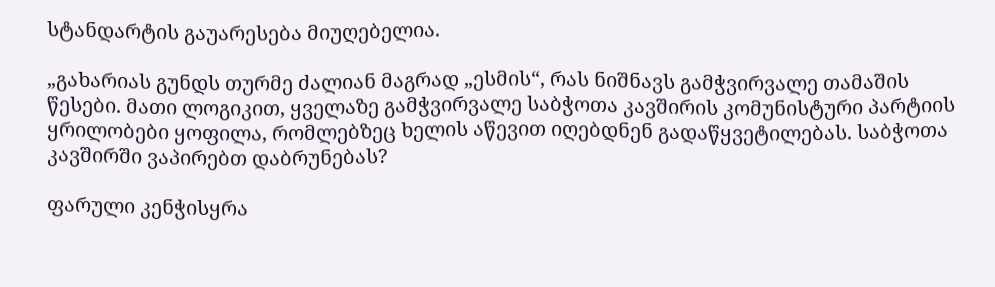სტანდარტის გაუარესება მიუღებელია.

„გახარიას გუნდს თურმე ძალიან მაგრად „ესმის“, რას ნიშნავს გამჭვირვალე თამაშის წესები. მათი ლოგიკით, ყველაზე გამჭვირვალე საბჭოთა კავშირის კომუნისტური პარტიის ყრილობები ყოფილა, რომლებზეც ხელის აწევით იღებდნენ გადაწყვეტილებას. საბჭოთა კავშირში ვაპირებთ დაბრუნებას?

ფარული კენჭისყრა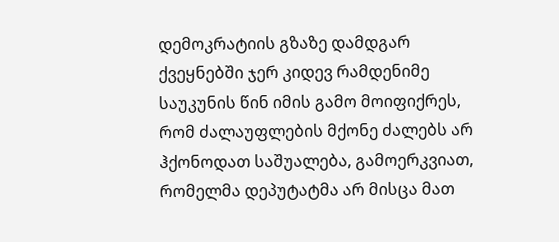დემოკრატიის გზაზე დამდგარ ქვეყნებში ჯერ კიდევ რამდენიმე საუკუნის წინ იმის გამო მოიფიქრეს, რომ ძალაუფლების მქონე ძალებს არ ჰქონოდათ საშუალება, გამოერკვიათ, რომელმა დეპუტატმა არ მისცა მათ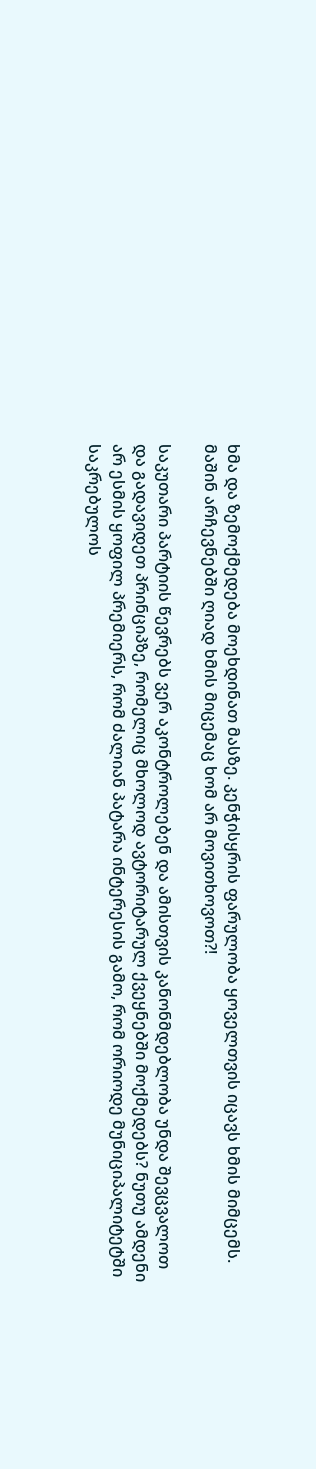ხმა და ზემოქმედება მოეხდინათ მასზე. კენჭისყრის ფარულობა ყოველთვის იცავს ხმის მიმცემს. მაშინ არჩევნებში ღიად ხმის მიცემაც ხომ არ მოვითხოვოთ?!

საკუთარი პარტიის წევრებს ვერ აკონტროლებენ და ამისთვის კანონმდებლობა უნდა შევცვალოთ და გადავიდეთ პრინციპზე, რომელიც მხოლოდ ავტორიტარულ ქვეყნებში მოქმედებს? ნუთუ ამდენი არ ესმის ყოფილ პრემიერს, რომ ძალიან პატარა ინტერესის გამო, რომ ორიოდე მუნიციპალიტეტში საკრებულოს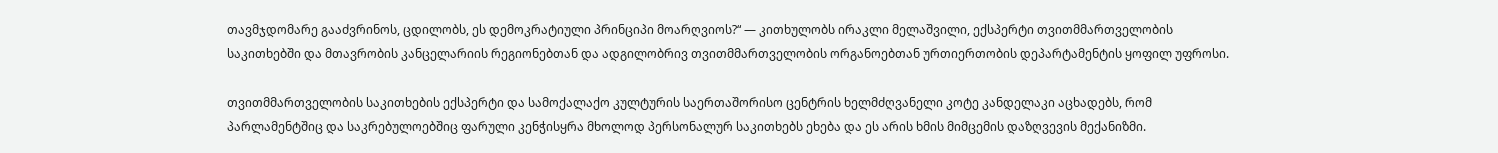თავმჯდომარე გააძვრინოს, ცდილობს, ეს დემოკრატიული პრინციპი მოარღვიოს?“ — კითხულობს ირაკლი მელაშვილი, ექსპერტი თვითმმართველობის საკითხებში და მთავრობის კანცელარიის რეგიონებთან და ადგილობრივ თვითმმართველობის ორგანოებთან ურთიერთობის დეპარტამენტის ყოფილ უფროსი.

თვითმმართველობის საკითხების ექსპერტი და სამოქალაქო კულტურის საერთაშორისო ცენტრის ხელმძღვანელი კოტე კანდელაკი აცხადებს, რომ პარლამენტშიც და საკრებულოებშიც ფარული კენჭისყრა მხოლოდ პერსონალურ საკითხებს ეხება და ეს არის ხმის მიმცემის დაზღვევის მექანიზმი.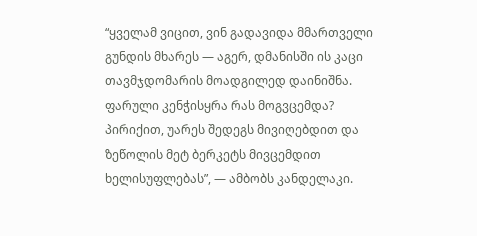“ყველამ ვიცით, ვინ გადავიდა მმართველი გუნდის მხარეს — აგერ, დმანისში ის კაცი თავმჯდომარის მოადგილედ დაინიშნა. ფარული კენჭისყრა რას მოგვცემდა? პირიქით, უარეს შედეგს მივიღებდით და ზეწოლის მეტ ბერკეტს მივცემდით ხელისუფლებას”, — ამბობს კანდელაკი.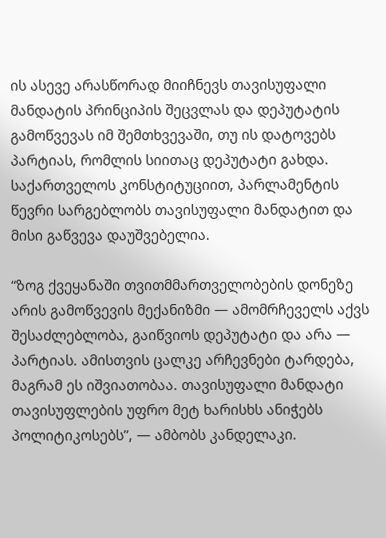ის ასევე არასწორად მიიჩნევს თავისუფალი მანდატის პრინციპის შეცვლას და დეპუტატის გამოწვევას იმ შემთხვევაში, თუ ის დატოვებს პარტიას, რომლის სიითაც დეპუტატი გახდა. საქართველოს კონსტიტუციით, პარლამენტის წევრი სარგებლობს თავისუფალი მანდატით და მისი გაწვევა დაუშვებელია.

“ზოგ ქვეყანაში თვითმმართველობების დონეზე არის გამოწვევის მექანიზმი — ამომრჩეველს აქვს შესაძლებლობა, გაიწვიოს დეპუტატი და არა — პარტიას. ამისთვის ცალკე არჩევნები ტარდება, მაგრამ ეს იშვიათობაა. თავისუფალი მანდატი თავისუფლების უფრო მეტ ხარისხს ანიჭებს პოლიტიკოსებს”, — ამბობს კანდელაკი.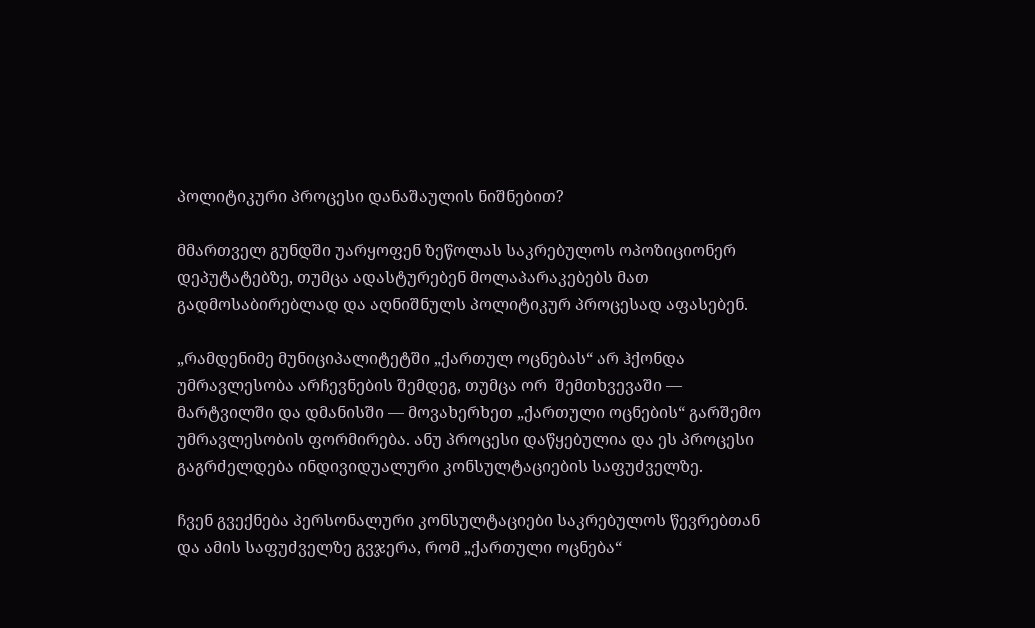პოლიტიკური პროცესი დანაშაულის ნიშნებით?

მმართველ გუნდში უარყოფენ ზეწოლას საკრებულოს ოპოზიციონერ დეპუტატებზე, თუმცა ადასტურებენ მოლაპარაკებებს მათ გადმოსაბირებლად და აღნიშნულს პოლიტიკურ პროცესად აფასებენ.

„რამდენიმე მუნიციპალიტეტში „ქართულ ოცნებას“ არ ჰქონდა უმრავლესობა არჩევნების შემდეგ, თუმცა ორ  შემთხვევაში — მარტვილში და დმანისში — მოვახერხეთ „ქართული ოცნების“ გარშემო უმრავლესობის ფორმირება. ანუ პროცესი დაწყებულია და ეს პროცესი გაგრძელდება ინდივიდუალური კონსულტაციების საფუძველზე.

ჩვენ გვექნება პერსონალური კონსულტაციები საკრებულოს წევრებთან და ამის საფუძველზე გვჯერა, რომ „ქართული ოცნება“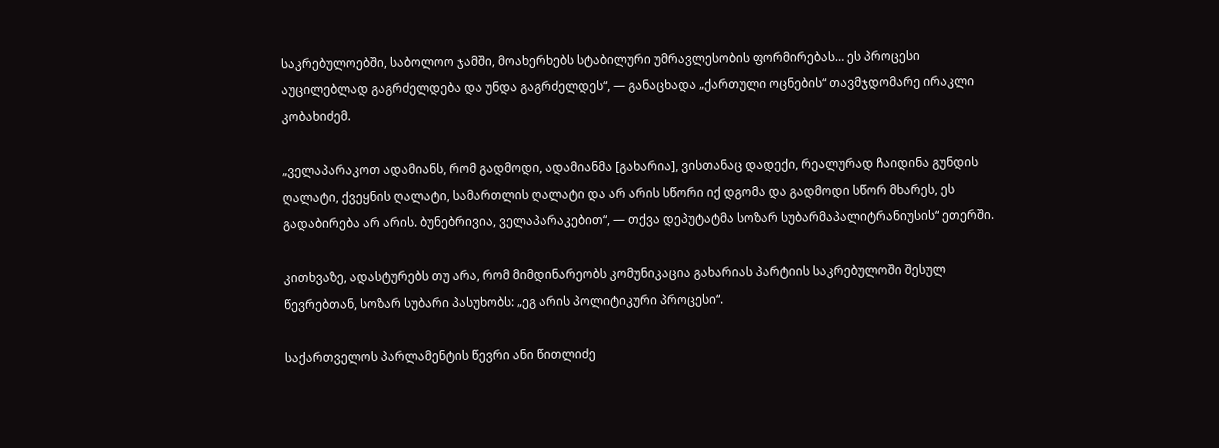საკრებულოებში, საბოლოო ჯამში, მოახერხებს სტაბილური უმრავლესობის ფორმირებას… ეს პროცესი აუცილებლად გაგრძელდება და უნდა გაგრძელდეს“, — განაცხადა „ქართული ოცნების“ თავმჯდომარე ირაკლი კობახიძემ.

„ველაპარაკოთ ადამიანს, რომ გადმოდი, ადამიანმა [გახარია], ვისთანაც დადექი, რეალურად ჩაიდინა გუნდის ღალატი, ქვეყნის ღალატი, სამართლის ღალატი და არ არის სწორი იქ დგომა და გადმოდი სწორ მხარეს, ეს გადაბირება არ არის. ბუნებრივია, ველაპარაკებით“, — თქვა დეპუტატმა სოზარ სუბარმაპალიტრანიუსის“ ეთერში.

კითხვაზე, ადასტურებს თუ არა, რომ მიმდინარეობს კომუნიკაცია გახარიას პარტიის საკრებულოში შესულ წევრებთან, სოზარ სუბარი პასუხობს: „ეგ არის პოლიტიკური პროცესი“.

საქართველოს პარლამენტის წევრი ანი წითლიძე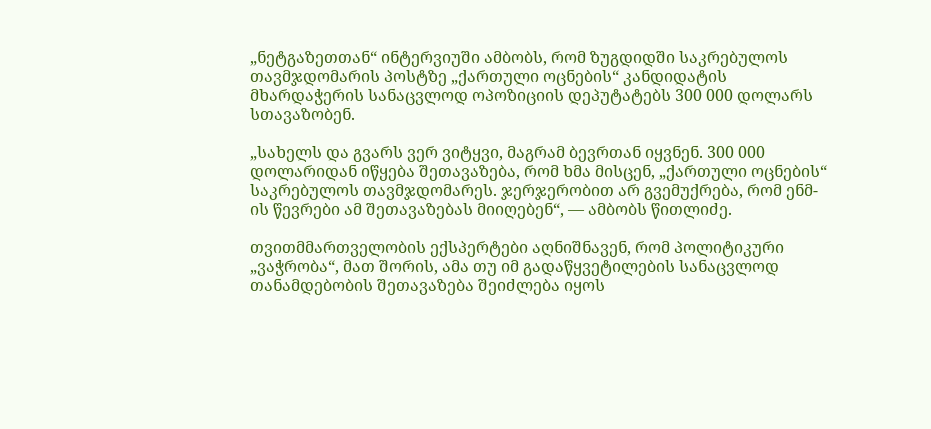„ნეტგაზეთთან“ ინტერვიუში ამბობს, რომ ზუგდიდში საკრებულოს თავმჯდომარის პოსტზე „ქართული ოცნების“ კანდიდატის მხარდაჭერის სანაცვლოდ ოპოზიციის დეპუტატებს 300 000 დოლარს სთავაზობენ.

„სახელს და გვარს ვერ ვიტყვი, მაგრამ ბევრთან იყვნენ. 300 000 დოლარიდან იწყება შეთავაზება, რომ ხმა მისცენ, „ქართული ოცნების“ საკრებულოს თავმჯდომარეს. ჯერჯერობით არ გვემუქრება, რომ ენმ-ის წევრები ამ შეთავაზებას მიიღებენ“, — ამბობს წითლიძე.

თვითმმართველობის ექსპერტები აღნიშნავენ, რომ პოლიტიკური „ვაჭრობა“, მათ შორის, ამა თუ იმ გადაწყვეტილების სანაცვლოდ თანამდებობის შეთავაზება შეიძლება იყოს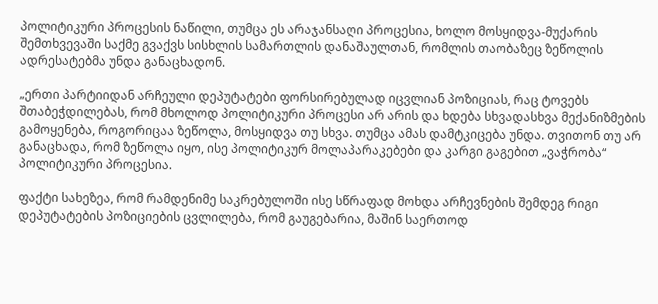პოლიტიკური პროცესის ნაწილი, თუმცა ეს არაჯანსაღი პროცესია, ხოლო მოსყიდვა-მუქარის შემთხვევაში საქმე გვაქვს სისხლის სამართლის დანაშაულთან, რომლის თაობაზეც ზეწოლის ადრესატებმა უნდა განაცხადონ.

„ერთი პარტიიდან არჩეული დეპუტატები ფორსირებულად იცვლიან პოზიციას, რაც ტოვებს შთაბეჭდილებას, რომ მხოლოდ პოლიტიკური პროცესი არ არის და ხდება სხვადასხვა მექანიზმების გამოყენება, როგორიცაა ზეწოლა, მოსყიდვა თუ სხვა. თუმცა ამას დამტკიცება უნდა. თვითონ თუ არ განაცხადა, რომ ზეწოლა იყო, ისე პოლიტიკურ მოლაპარაკებები და კარგი გაგებით „ვაჭრობა“ პოლიტიკური პროცესია.

ფაქტი სახეზეა, რომ რამდენიმე საკრებულოში ისე სწრაფად მოხდა არჩევნების შემდეგ რიგი დეპუტატების პოზიციების ცვლილება, რომ გაუგებარია, მაშინ საერთოდ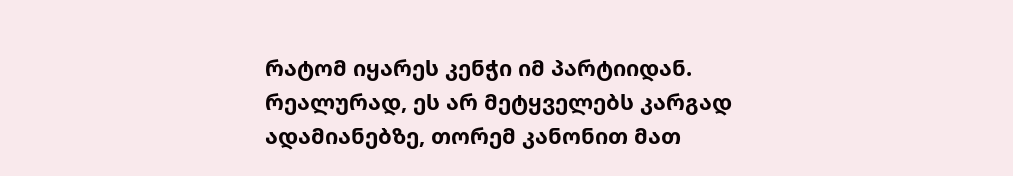რატომ იყარეს კენჭი იმ პარტიიდან. რეალურად, ეს არ მეტყველებს კარგად ადამიანებზე, თორემ კანონით მათ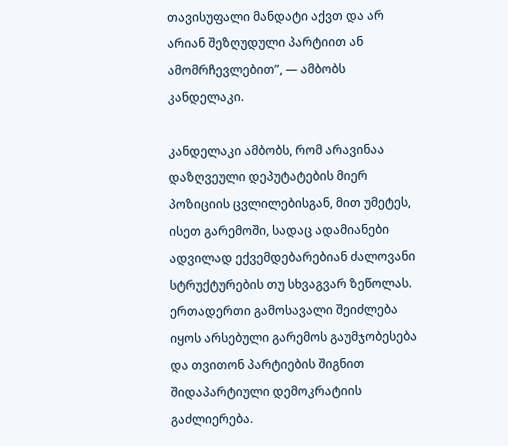თავისუფალი მანდატი აქვთ და არ არიან შეზღუდული პარტიით ან ამომრჩევლებით”, — ამბობს კანდელაკი.

კანდელაკი ამბობს, რომ არავინაა დაზღვეული დეპუტატების მიერ პოზიციის ცვლილებისგან, მით უმეტეს, ისეთ გარემოში, სადაც ადამიანები ადვილად ექვემდებარებიან ძალოვანი სტრუქტურების თუ სხვაგვარ ზეწოლას. ერთადერთი გამოსავალი შეიძლება იყოს არსებული გარემოს გაუმჯობესება და თვითონ პარტიების შიგნით შიდაპარტიული დემოკრატიის გაძლიერება.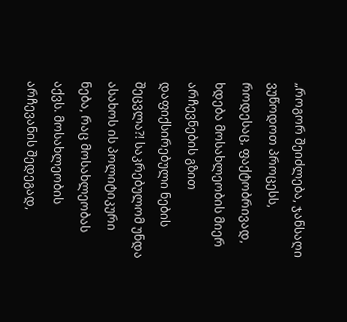„როგორ შეიძლება, ჯანსაღი ვუწოდოთ პროცესს, როდესაც, ფაქტობრივად, ხდება მოსახლეობის მიერ არჩევნების გზით დაფიქსირებული ნების შეცვლა?! საკრებულომ უნდა ასახოს ის პოლიტიკური ნება, რაც მოსახლეობას აქვს. მოსახლეობის არჩევანის შედეგად,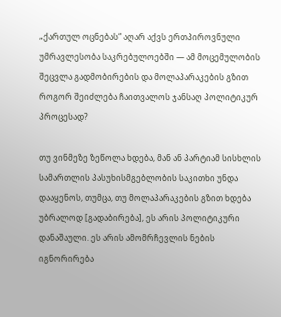„ქართულ ოცნებას“ აღარ აქვს ერთპიროვნული უმრავლესობა საკრებულოებში — ამ მოცემულობის შეცვლა გადმობირების და მოლაპარაკების გზით როგორ შეიძლება ჩაითვალოს ჯანსაღ პოლიტიკურ პროცესად?

თუ ვინმეზე ზეწოლა ხდება, მან ან პარტიამ სისხლის სამართლის პასუხისმგებლობის საკითხი უნდა დააყენოს, თუმცა, თუ მოლაპარაკების გზით ხდება უბრალოდ [გადაბირება], ეს არის პოლიტიკური დანაშაული. ეს არის ამომრჩევლის ნების იგნორირება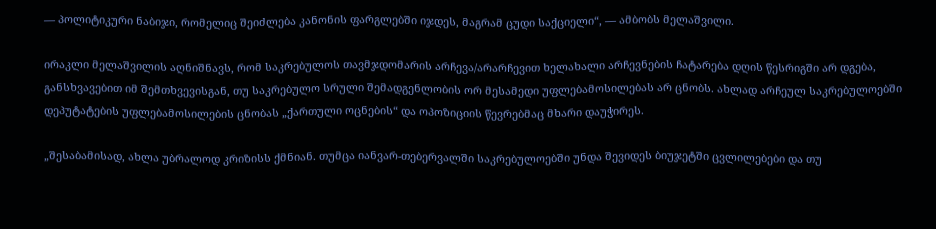— პოლიტიკური ნაბიჯი, რომელიც შეიძლება კანონის ფარგლებში იჯდეს, მაგრამ ცუდი საქციელი“, — ამბობს მელაშვილი.

ირაკლი მელაშვილის აღნიშნავს, რომ საკრებულოს თავმჯდომარის არჩევა/არარჩევით ხელახალი არჩევნების ჩატარება დღის წესრიგში არ დგება, განსხვავებით იმ შემთხვევისგან, თუ საკრებულო სრული შემადგენლობის ორ მესამედი უფლებამოსილებას არ ცნობს. ახლად არჩეულ საკრებულოებში დეპუტატების უფლებამოსილების ცნობას „ქართული ოცნების“ და ოპოზიციის წევრებმაც მხარი დაუჭირეს.

„შესაბამისად, ახლა უბრალოდ კრიზისს ქმნიან. თუმცა იანვარ-თებერვალში საკრებულოებში უნდა შევიდეს ბიუჯეტში ცვლილებები და თუ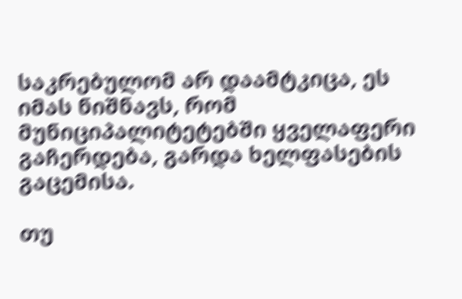საკრებულომ არ დაამტკიცა, ეს იმას ნიშნავს, რომ მუნიციპალიტეტებში ყველაფერი გაჩერდება, გარდა ხელფასების გაცემისა.

თუ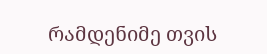რამდენიმე თვის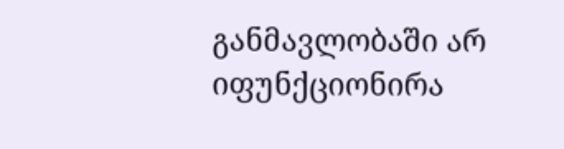განმავლობაში არ იფუნქციონირა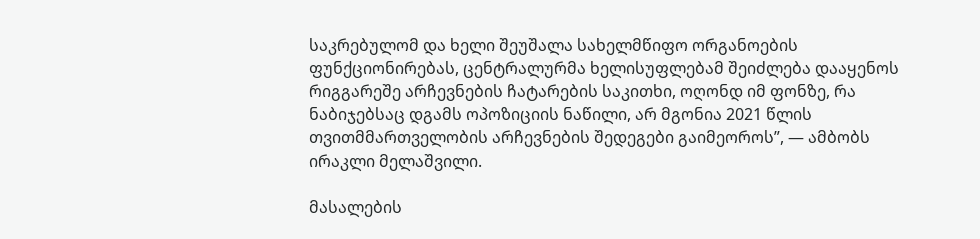საკრებულომ და ხელი შეუშალა სახელმწიფო ორგანოების ფუნქციონირებას, ცენტრალურმა ხელისუფლებამ შეიძლება დააყენოს რიგგარეშე არჩევნების ჩატარების საკითხი, ოღონდ იმ ფონზე, რა ნაბიჯებსაც დგამს ოპოზიციის ნაწილი, არ მგონია 2021 წლის თვითმმართველობის არჩევნების შედეგები გაიმეოროს”, — ამბობს ირაკლი მელაშვილი.

მასალების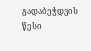გადაბეჭდვის წესი